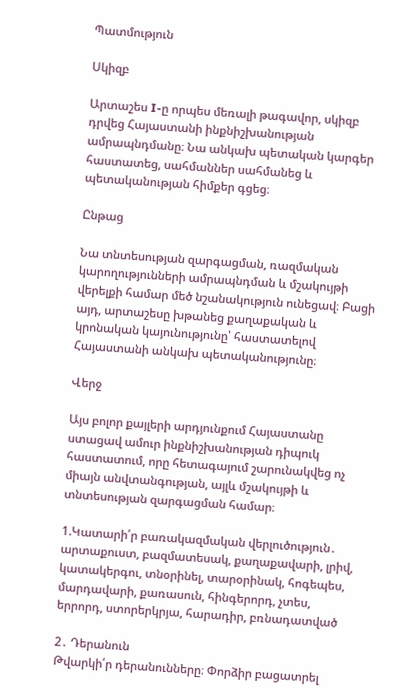Պատմություն

Սկիզբ

Արտաշես I-ը որպես մեռալի թագավոր, սկիզբ դրվեց Հայաստանի ինքնիշխանության ամրապնդմանը։ Նա անկախ պետական կարգեր հաստատեց, սահմաններ սահմանեց և պետականության հիմքեր գցեց։

Ընթաց

Նա տնտեսության զարգացման, ռազմական կարողությունների ամրապնդման և մշակույթի վերելքի համար մեծ նշանակություն ունեցավ։ Բացի այդ, արտաշեսը խթանեց քաղաքական և կրոնական կայունությունը՝ հաստատելով Հայաստանի անկախ պետականությունը։

Վերջ

Այս բոլոր քայլերի արդյունքում Հայաստանը ստացավ ամուր ինքնիշխանության դիպուկ հաստատում, որը հետագայում շարունակվեց ոչ միայն անվտանգության, այլև մշակույթի և տնտեսության զարգացման համար։

1.Կատարի՛ր բառակազմական վերլուծություն․
արտաքուստ, բազմատեսակ, քաղաքավարի, լրիվ, կատակերգու, տնօրինել, տարօրինակ, հոգեպես, մարդավարի, քառասուն, հինգերորդ, չտես, երրորդ, ստորերկրյա, հարադիր, բռնադատված

2․ Դերանուն
Թվարկի՛ր դերանունները։ Փորձիր բացատրել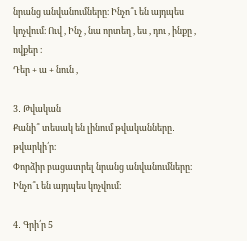նրանց անվանումները։ Ինչո՞ւ են այդպես կոչվում։ Ուվ , Ինչ , նա որտեղ , ես , դու , ինքը , ովքեր ։
Դեր + ա + նուն ,

3․ Թվական
Քանի՞ տեսակ են լինում թվականները․ թվարկի՛ր։
Փորձիր բացատրել նրանց անվանումները։ Ինչո՞ւ են այդպես կոչվում։

4․ Գրի՛ր 5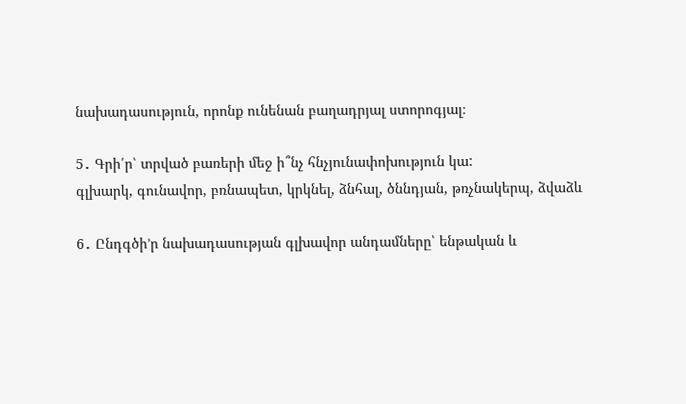նախադասություն, որոնք ունենան բաղադրյալ ստորոգյալ։

5․ Գրի՛ր՝ տրված բառերի մեջ ի՞նչ հնչյունափոխություն կա:
գլխարկ, գունավոր, բռնապետ, կրկնել, ձնհալ, ծննդյան, թռչնակերպ, ձվաձև

6․ Ընդգծի’ր նախադասության գլխավոր անդամները՝ ենթական և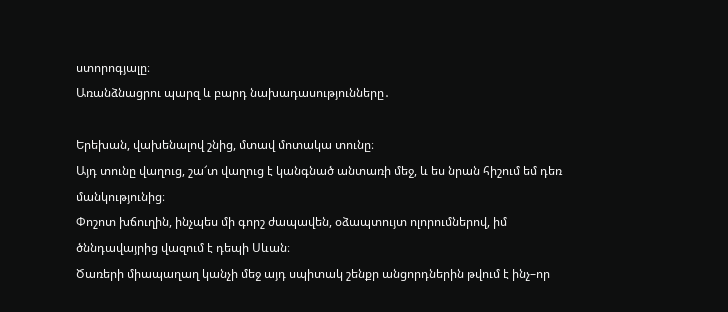ստորոգյալը։
Առանձնացրու պարզ և բարդ նախադասությունները․

Երեխան, վախենալով շնից, մտավ մոտակա տունը։
Այդ տունը վաղուց, շա՜տ վաղուց է կանգնած անտառի մեջ, և ես նրան հիշում եմ դեռ մանկությունից։
Փոշոտ խճուղին, ինչպես մի գորշ ժապավեն, օձապտույտ ոլորումներով, իմ ծննդավայրից վազում է դեպի Սևան։
Ծառերի միապաղաղ կանչի մեջ այդ սպիտակ շենքր անցորդներին թվում է ինչ–որ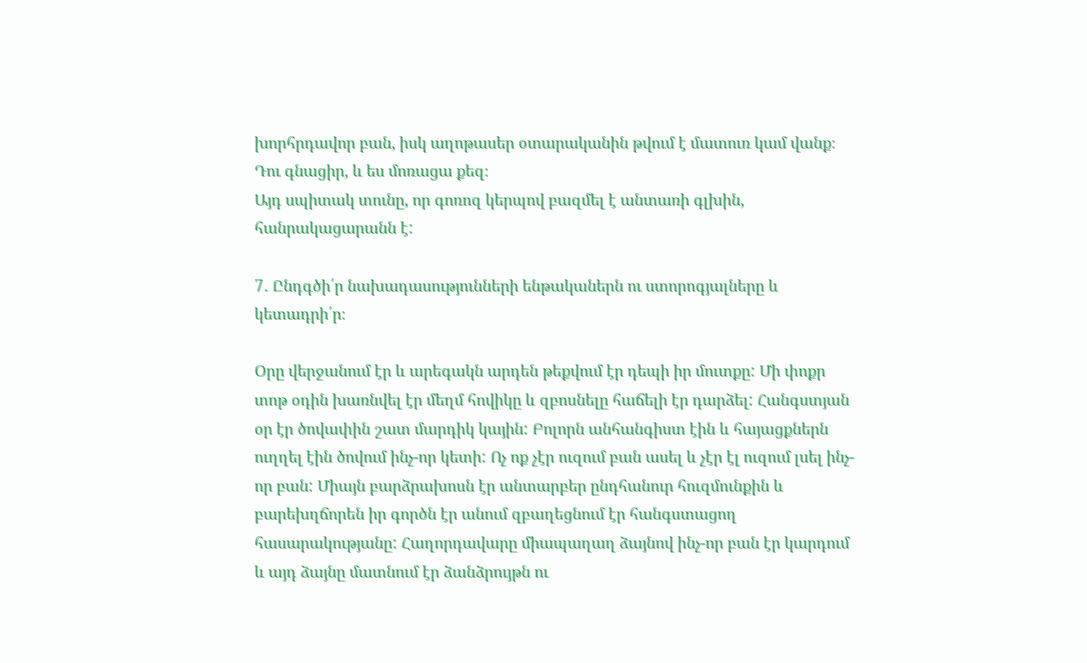խորհրդավոր բան, իսկ աղոթասեր օտարականին թվում է մատուռ կամ վանք։
Դու գնացիր, և ես մոռացա քեզ։
Այդ սպիտակ տունը, որ գոռոզ կերպով բազմել է անտառի գլխին, հանրակացարանն է:

7․ Ընդգծի՛ր նախադասությունների ենթականերն ու ստորոգյալները և կետադրի՛ր։

Օրը վերջանում էր և արեգակն արդեն թեքվում էր դեպի իր մուտքը: Մի փոքր տոթ օդին խառնվել էր մեղմ հովիկը և զբոսնելը հաճելի էր դարձել: Հանգստյան օր էր ծովափին շատ մարդիկ կային: Բոլորն անհանգիստ էին և հայացքներն ուղղել էին ծովում ինչ-որ կետի: Ոչ ոք չէր ուզում բան ասել և չէր էլ ուզում լսել ինչ- որ բան: Միայն բարձրախոսն էր անտարբեր ընդհանուր հուզմունքին և բարեխղճորեն իր գործն էր անում զբաղեցնում էր հանգստացող հասարակությանը: Հաղորդավարը միապաղաղ ձայնով ինչ-որ բան էր կարդում և այդ ձայնը մատնում էր ձանձրույթն ու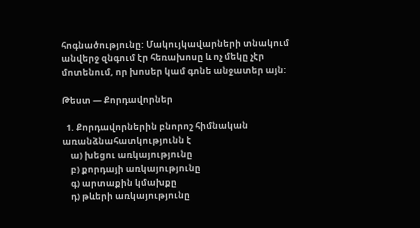հոգնածությունը: Մակույկավարների տնակում անվերջ զնգում էր հեռախոսը և ոչ մեկը չէր մոտենում, որ խոսեր կամ գոնե անջատեր այն:

Թեստ — Քորդավորներ

  1. Քորդավորներին բնորոշ հիմնական առանձնահատկությունն է
    ա) խեցու առկայությունը
    բ) քորդայի առկայությունը
    գ) արտաքին կմախքը
    դ) թևերի առկայությունը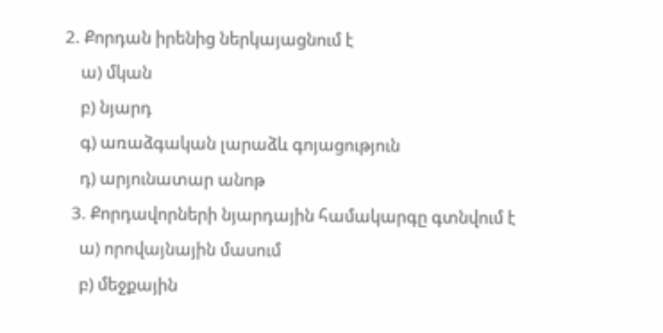2. Քորդան իրենից ներկայացնում է
    ա) մկան
    բ) նյարդ
    գ) առաձգական լարաձև գոյացություն
    դ) արյունատար անոթ
  3. Քորդավորների նյարդային համակարգը գտնվում է
    ա) որովայնային մասում
    բ) մեջքային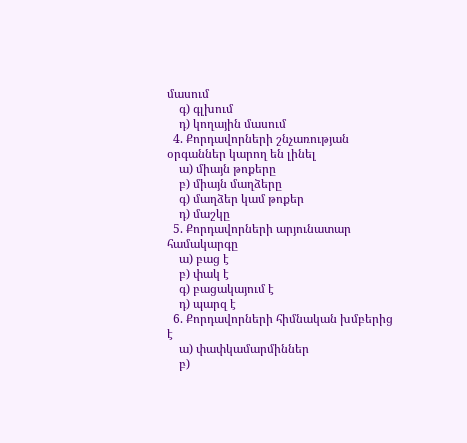մասում
    գ) գլխում
    դ) կողային մասում
  4. Քորդավորների շնչառության օրգաններ կարող են լինել
    ա) միայն թոքերը
    բ) միայն մաղձերը
    գ) մաղձեր կամ թոքեր
    դ) մաշկը
  5. Քորդավորների արյունատար համակարգը
    ա) բաց է
    բ) փակ է
    գ) բացակայում է
    դ) պարզ է
  6. Քորդավորների հիմնական խմբերից է
    ա) փափկամարմիններ
    բ)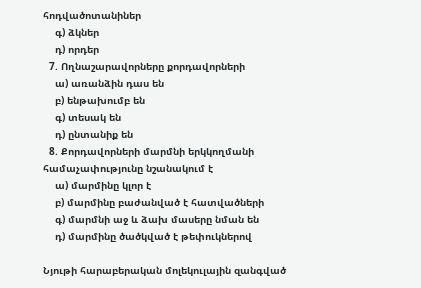հոդվածոտանիներ
    գ) ձկներ
    դ) որդեր
  7. Ողնաշարավորները քորդավորների
    ա) առանձին դաս են
    բ) ենթախումբ են
    գ) տեսակ են
    դ) ընտանիք են
  8. Քորդավորների մարմնի երկկողմանի համաչափությունը նշանակում է
    ա) մարմինը կլոր է
    բ) մարմինը բաժանված է հատվածների
    գ) մարմնի աջ և ձախ մասերը նման են
    դ) մարմինը ծածկված է թեփուկներով

Նյութի հարաբերական մոլեկուլային զանգված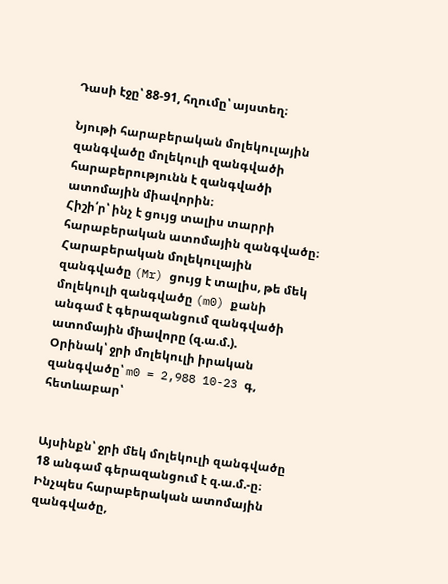Դասի էջը՝ 88-91, հղումը՝ այստեղ։

Նյութի հարաբերական մոլեկուլային զանգվածը մոլեկուլի զանգվածի հարաբերությունն է զանգվածի ատոմային միավորին։
Հիշի՛ր՝ ինչ է ցույց տալիս տարրի հարաբերական ատոմային զանգվածը։
Հարաբերական մոլեկուլային զանգվածը (Mr) ցույց է տալիս, թե մեկ մոլեկուլի զանգվածը (m0) քանի անգամ է գերազանցում զանգվածի ատոմային միավորը (զ.ա.մ.).
Օրինակ՝ ջրի մոլեկուլի իրական զանգվածը՝ m0 = 2,988 10-23 գ, հետևաբար՝


Այսինքն՝ ջրի մեկ մոլեկուլի զանգվածը 18 անգամ գերազանցում է զ.ա.մ.-ը։
Ինչպես հարաբերական ատոմային զանգվածը,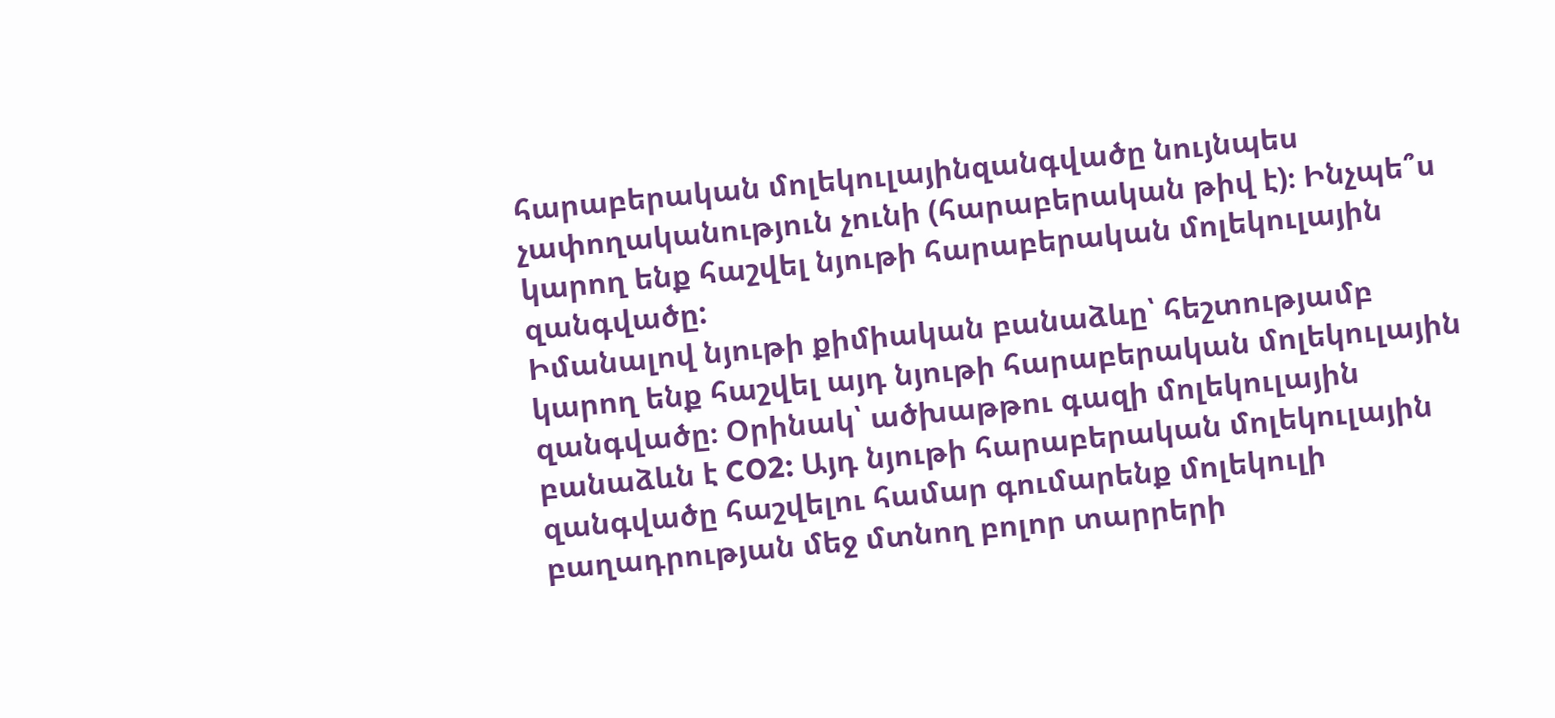հարաբերական մոլեկուլայինզանգվածը նույնպես չափողականություն չունի (հարաբերական թիվ է)։ Ինչպե՞ս կարող ենք հաշվել նյութի հարաբերական մոլեկուլային զանգվածը:
Իմանալով նյութի քիմիական բանաձևը՝ հեշտությամբ կարող ենք հաշվել այդ նյութի հարաբերական մոլեկուլային զանգվածը։ Օրինակ՝ ածխաթթու գազի մոլեկուլային բանաձևն է CO2: Այդ նյութի հարաբերական մոլեկուլային զանգվածը հաշվելու համար գումարենք մոլեկուլի բաղադրության մեջ մտնող բոլոր տարրերի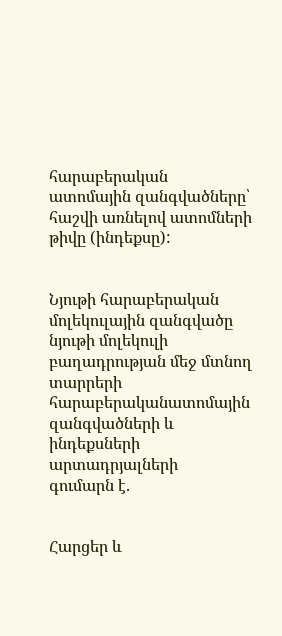հարաբերական ատոմային զանգվածները՝ հաշվի առնելով ատոմների թիվը (ինդեքսը):


Նյութի հարաբերական մոլեկուլային զանգվածը նյութի մոլեկուլի բաղադրության մեջ մտնող տարրերի հարաբերականատոմային զանգվածների և ինդեքսների արտադրյալների
գումարն է.


Հարցեր և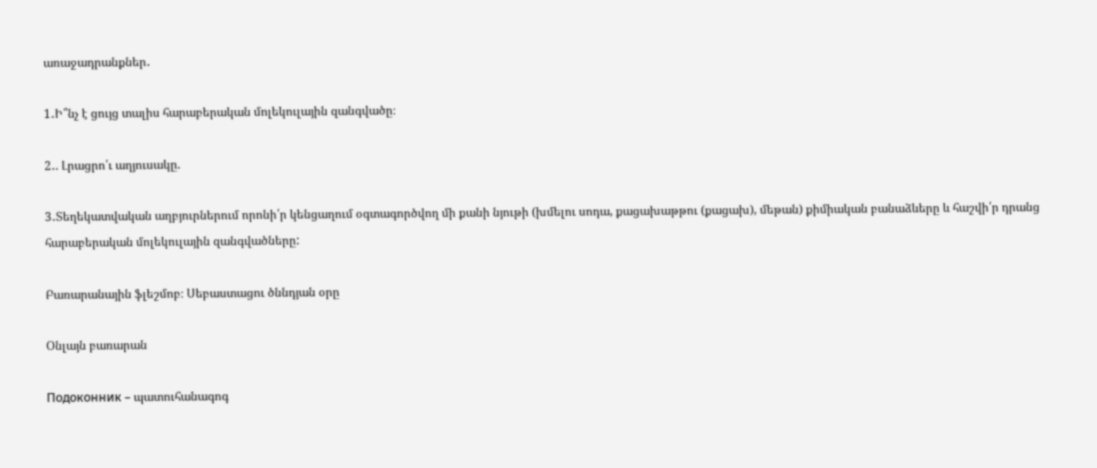առաջադրանքներ․

1․Ի՞նչ է ցույց տալիս հարաբերական մոլեկուլային զանգվածը։

2․. Լրացրո՛ւ աղյուսակը.

3․Տեղեկատվական աղբյուրներում որոնի՛ր կենցաղում օգտագործվող մի քանի նյութի (խմելու սոդա, քացախաթթու (քացախ), մեթան) քիմիական բանաձևերը և հաշվի՛ր դրանց հարաբերական մոլեկուլային զանգվածները:

Բառարանային ֆլեշմոբ։ Սեբաստացու ծննդյան օրը

Օնլայն բառարան

Подоконник – պատուհանագոգ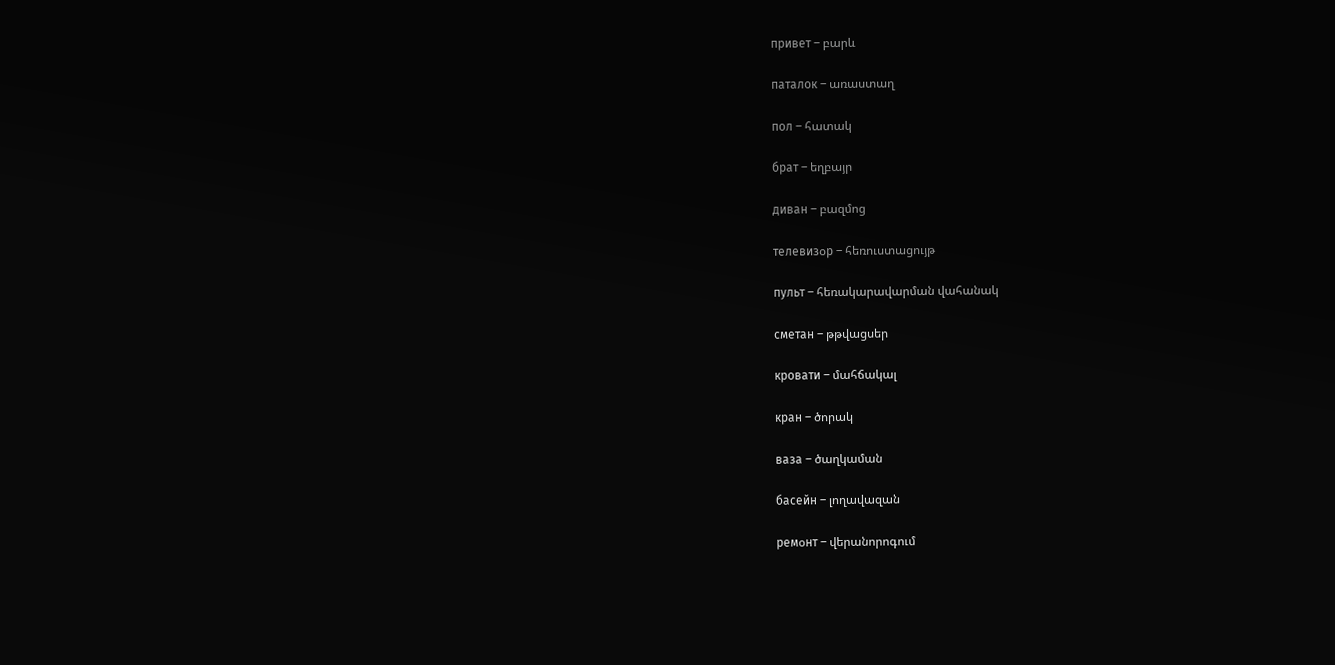привет – բարև

паталок – առաստաղ

пол – հատակ

брат – եղբայր

диван – բազմոց

телевизօр – հեռուստացույթ

пульт – հեռակարավարման վահանակ

сметан – թթվացսեր

кровати – մահճակալ

кран – ծորակ

ваза – ծաղկաման

басейн – լողավազան

ремօнт – վերանորոգում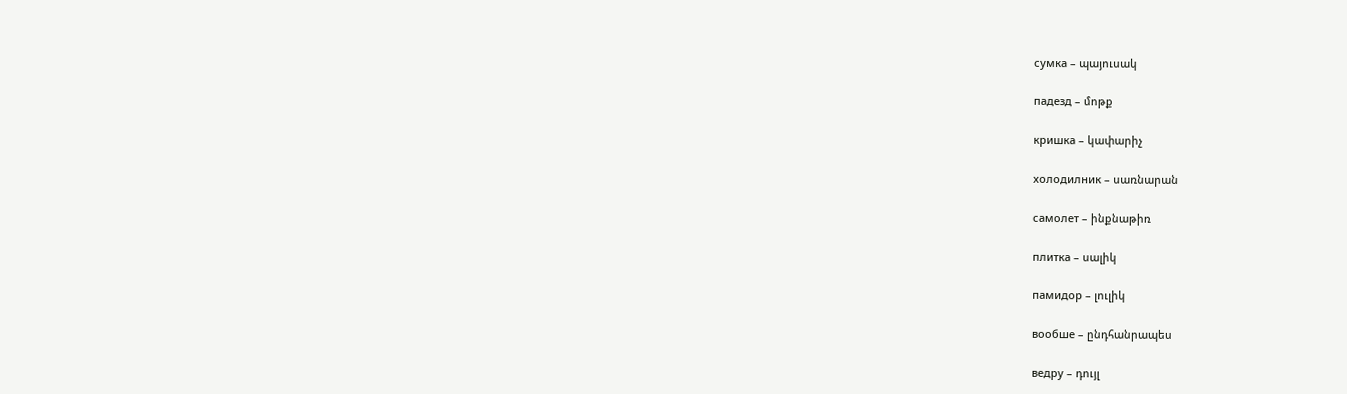сумка – պայուսակ

падезд – մոթք

кришка – կափարիչ

холодилник – սառնարան

самолет – ինքնաթիռ

плитка – սալիկ

памидор – լուլիկ

вообше – ընդհանրապես

ведру – դույլ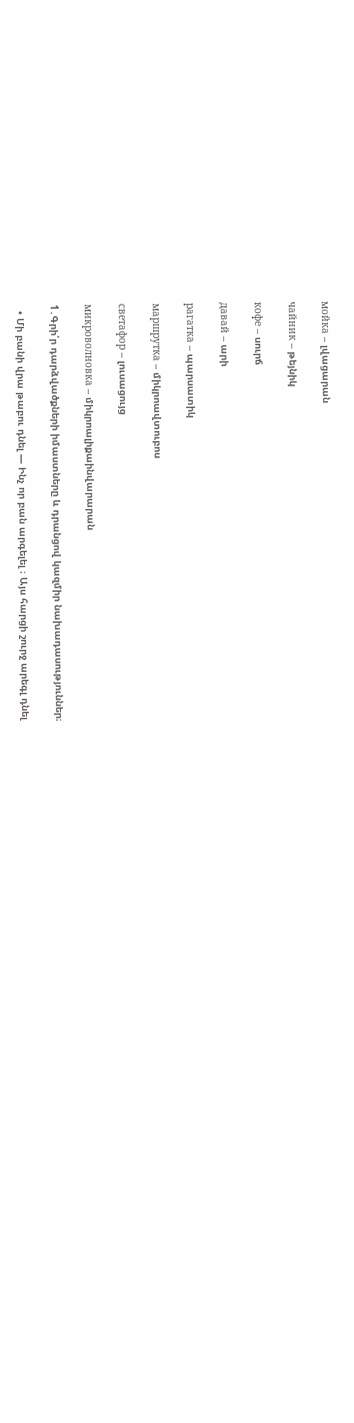мойка – լվացարան

чайник – թեյնիկ

кофе – սուրճ

давай – արի

рагатка – պարսատիկ

маршрутка – միկրոավտուբոս

светафор – լուսացույց

микроволновка – միկրոալիքաինվարարան

1․Գրի՛ր դարձվածքների իմաստները և դրանցով կազմիր նախադասություններ։

  • Մի բանի վրա թաբու դնել — Ինչ որ բան արգելել ։ Այս հարցի շուրջ արեգլ դնել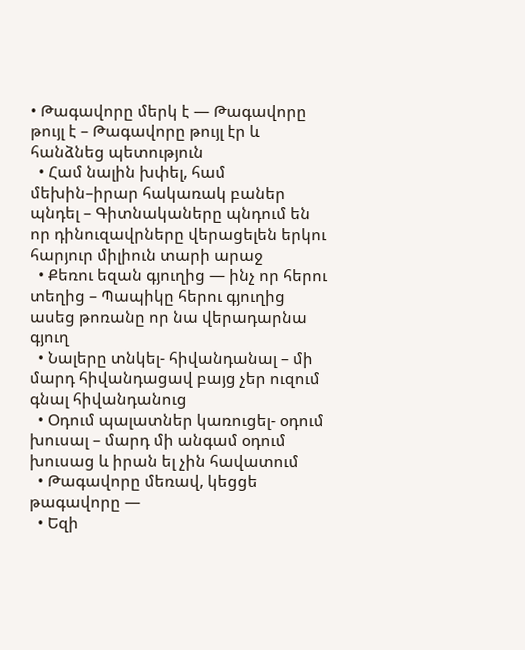• Թագավորը մերկ է — Թագավորը թույլ է – Թագավորը թույլ էր և հանձնեց պետություն
  • Համ նալին խփել, համ մեխին–իրար հակառակ բաներ պնդել – Գիտնակաները պնդում են որ դինուզավրները վերացելեն երկու հարյուր միլիուն տարի արաջ
  • Քեռու եզան գյուղից — ինչ որ հերու տեղից – Պապիկը հերու գյուղից ասեց թոռանը որ նա վերադարնա գյուղ
  • Նալերը տնկել- հիվանդանալ – մի մարդ հիվանդացավ բայց չեր ուզում գնալ հիվանդանուց
  • Օդում պալատներ կառուցել- օդում խուսալ – մարդ մի անգամ օդում խուսաց և իրան ել չին հավատում
  • Թագավորը մեռավ, կեցցե թագավորը —
  • Եզի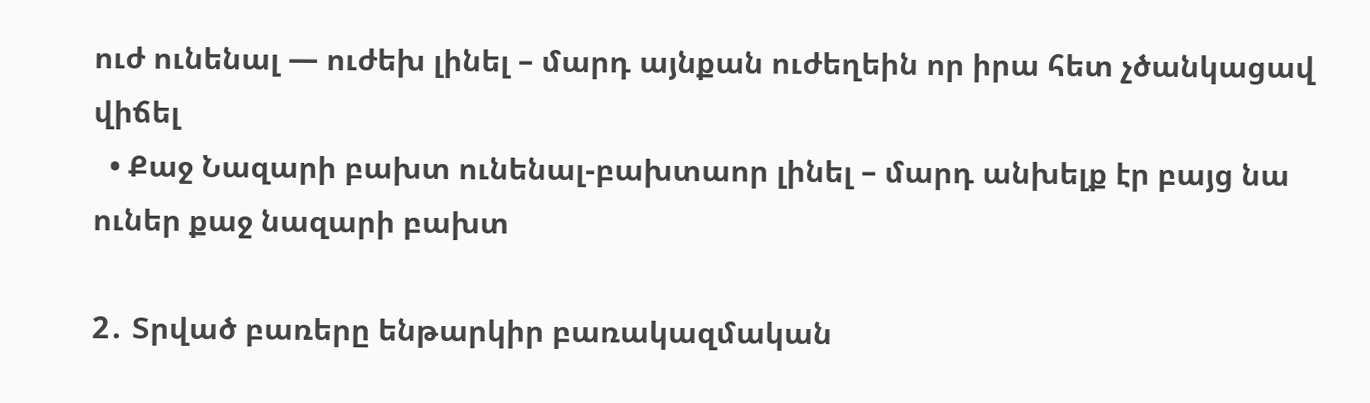ուժ ունենալ — ուժեխ լինել – մարդ այնքան ուժեղեին որ իրա հետ չծանկացավ վիճել
  • Քաջ Նազարի բախտ ունենալ-բախտաոր լինել – մարդ անխելք էր բայց նա ուներ քաջ նազարի բախտ

2․ Տրված բառերը ենթարկիր բառակազմական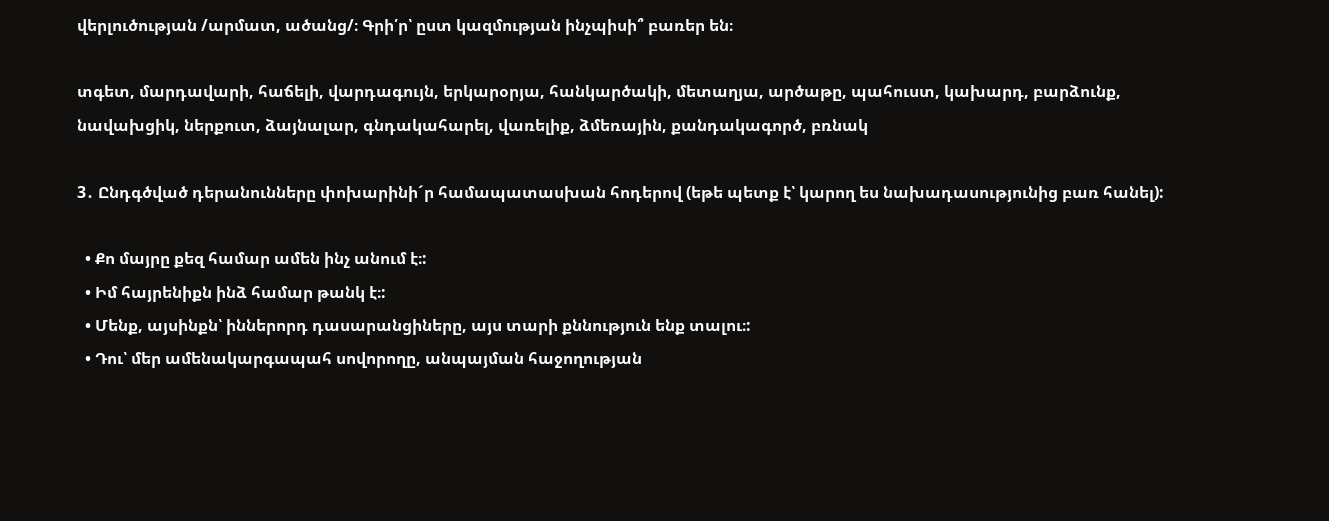վերլուծության /արմատ, ածանց/։ Գրի՛ր՝ ըստ կազմության ինչպիսի՞ բառեր են։

տգետ, մարդավարի, հաճելի, վարդագույն, երկարօրյա, հանկարծակի, մետաղյա, արծաթը, պահուստ, կախարդ, բարձունք, նավախցիկ, ներքուտ, ձայնալար, գնդակահարել, վառելիք, ձմեռային, քանդակագործ, բռնակ

3․ Ընդգծված դերանունները փոխարինի´ր համապատասխան հոդերով (եթե պետք է՝ կարող ես նախադասությունից բառ հանել):

  • Քո մայրը քեզ համար ամեն ինչ անում է։:
  • Իմ հայրենիքն ինձ համար թանկ է։:
  • Մենք, այսինքն՝ իններորդ դասարանցիները, այս տարի քննություն ենք տալու։:
  • Դու՝ մեր ամենակարգապահ սովորողը, անպայման հաջողության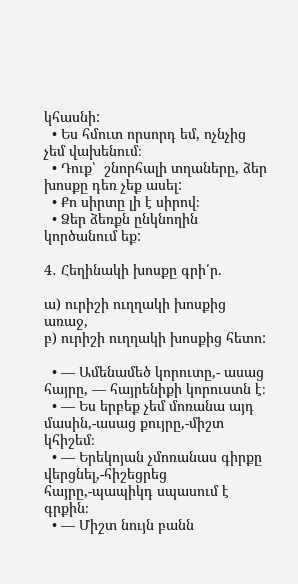կհասնի:
  • Ես հմուտ որսորդ եմ, ոչնչից չեմ վախենում։
  • Դուք՝  շնորհալի տղաները, ձեր խոսքը դեռ չեք ասել:
  • Քո սիրտը լի է սիրով։
  • Ձեր ձեռքն ընկնողին կործանում եք:

4․ Հեղինակի խոսքը գրի՛ր.

ա) ուրիշի ուղղակի խոսքից առաջ,
բ) ուրիշի ուղղակի խոսքից հետո:

  • — Ամենամեծ կորուտը,- ասաց հայրը, — հայրենիքի կորուստն է։
  • — Ես երբեք չեմ մոռանա այդ մասին,-ասաց քույրը,-միշտ կհիշեմ։
  • — Երեկոյան չմոռանաս գիրքը վերցնել,-հիշեցրեց հայրը,-պապիկդ սպասում է գրքին։
  • — Միշտ նույն բանն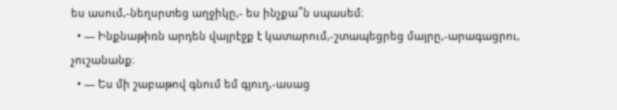ես ասում,-նեղսրտեց աղջիկը,- ես ինչքա՞ն սպասեմ։
  • — Ինքնաթիռն արդեն վայրէջք է կատարում,-շտապեցրեց մայրը,-արագացրու, չուշանանք։
  • — Ես մի շաբաթով գնում եմ գյուղ,-ասաց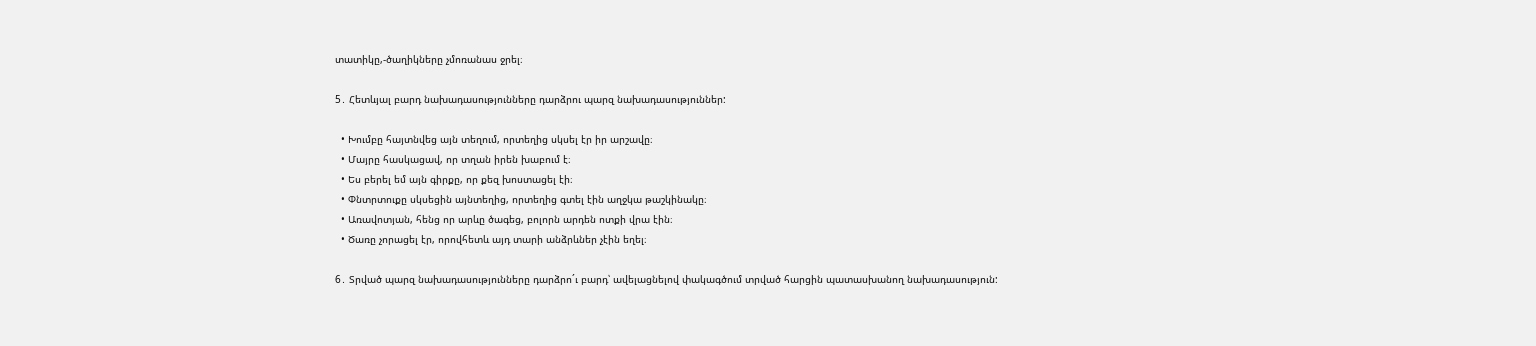տատիկը,-ծաղիկները չմոռանաս ջրել։

5․ Հետևյալ բարդ նախադասությունները դարձրու պարզ նախադասություններ:

  • Խումբը հայտնվեց այն տեղում, որտեղից սկսել էր իր արշավը։
  • Մայրը հասկացավ, որ տղան իրեն խաբում է։
  • Ես բերել եմ այն գիրքը, որ քեզ խոստացել էի։
  • Փնտրտուքը սկսեցին այնտեղից, որտեղից գտել էին աղջկա թաշկինակը։
  • Առավոտյան, հենց որ արևը ծագեց, բոլորն արդեն ոտքի վրա էին։
  • Ծառը չորացել էր, որովհետև այդ տարի անձրևներ չէին եղել։

6․ Տրված պարզ նախադասությունները դարձրո´ւ բարդ՝ ավելացնելով փակագծում տրված հարցին պատասխանող նախադասություն: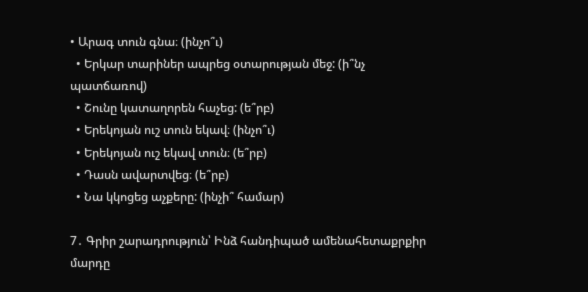• Արագ տուն գնա։ (ինչո՞ւ)
  • Երկար տարիներ ապրեց օտարության մեջ: (ի՞նչ պատճառով)
  • Շունը կատաղորեն հաչեց: (ե՞րբ)
  • Երեկոյան ուշ տուն եկավ։ (ինչո՞ւ)
  • Երեկոյան ուշ եկավ տուն։ (ե՞րբ)
  • Դասն ավարտվեց։ (ե՞րբ)
  • Նա կկոցեց աչքերը: (ինչի՞ համար)

7․ Գրիր շարադրություն՝ Ինձ հանդիպած ամենահետաքրքիր մարդը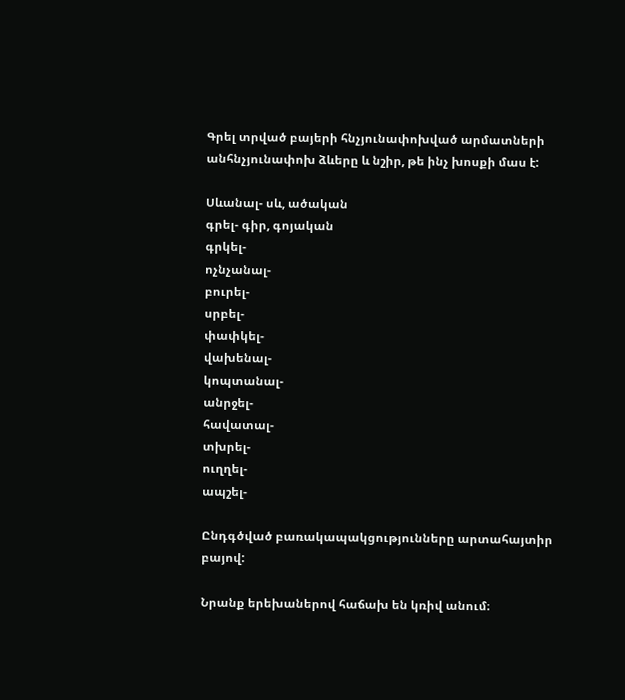Գրել տրված բայերի հնչյունափոխված արմատների անհնչյունափոխ ձևերը և նշիր, թե ինչ խոսքի մաս է:

Սևանալ- սև, ածական
գրել- գիր, գոյական
գրկել-
ոչնչանալ-
բուրել-
սրբել-
փափկել-
վախենալ-
կոպտանալ-
անրջել-
հավատալ-
տխրել-
ուղղել-
ապշել-

Ընդգծված բառակապակցությունները արտահայտիր բայով:

Նրանք երեխաներով հաճախ են կռիվ անում։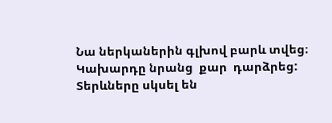Նա ներկաներին գլխով բարև տվեց։
Կախարդը նրանց  քար  դարձրեց:
Տերևները սկսել են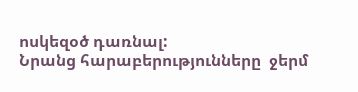ոսկեզօծ դառնալ:
Նրանց հարաբերությունները  ջերմ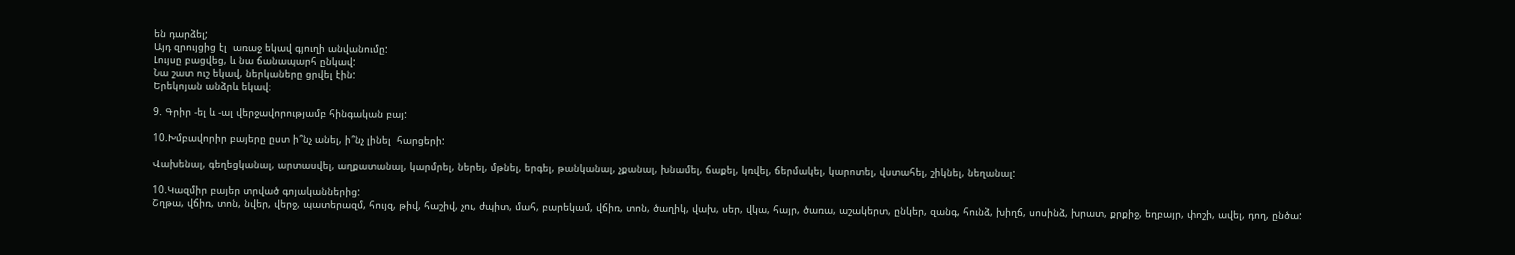են դարձել;
Այդ զրույցից էլ  առաջ եկավ գյուղի անվանումը:
Լույսը բացվեց, և նա ճանապարհ ընկավ:
Նա շատ ուշ եկավ, ներկաները ցրվել էին:
Երեկոյան անձրև եկավ։

9. Գրիր -ել և -ալ վերջավորությամբ հինգական բայ:

10.Խմբավորիր բայերը ըստ ի՞նչ անել, ի՞նչ լինել  հարցերի:

Վախենալ, գեղեցկանալ, արտասվել, աղքատանալ, կարմրել, ներել, մթնել, երգել, թանկանալ, չքանալ, խնամել, ճաքել, կռվել, ճերմակել, կարոտել, վստահել, շիկնել, նեղանալ:

10.Կազմիր բայեր տրված գոյականներից:
Շղթա, վճիռ, տոն, նվեր, վերջ, պատերազմ, հույզ, թիվ, հաշիվ, չու, ժպիտ, մահ, բարեկամ, վճիռ, տոն, ծաղիկ, վախ, սեր, վկա, հայր, ծառա, աշակերտ, ընկեր, զանգ, հունձ, խիղճ, սոսինձ, խրատ, քրքիջ, եղբայր, փոշի, ավել, դող, ընծա: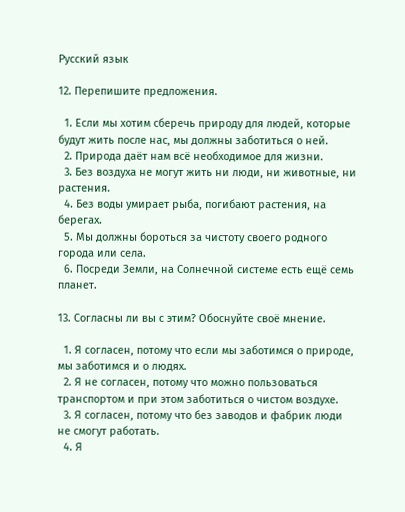Русский язык

12. Перепишите предложения.

  1. Если мы хотим сберечь природу для людей, которые будут жить после нас, мы должны заботиться о ней.
  2. Природа даёт нам всё необходимое для жизни.
  3. Без воздуха не могут жить ни люди, ни животные, ни растения.
  4. Без воды умирает рыба, погибают растения, на берегах.
  5. Мы должны бороться за чистоту своего родного города или села.
  6. Посреди Земли, на Солнечной системе есть ещё семь планет.

13. Согласны ли вы с этим? Обоснуйте своё мнение.

  1. Я согласен, потому что если мы заботимся о природе, мы заботимся и о людях.
  2. Я не согласен, потому что можно пользоваться транспортом и при этом заботиться о чистом воздухе.
  3. Я согласен, потому что без заводов и фабрик люди не смогут работать.
  4. Я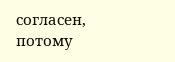согласен, потому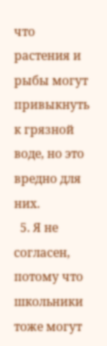что растения и рыбы могут привыкнуть к грязной воде, но это вредно для них.
  5. Я не согласен, потому что школьники тоже могут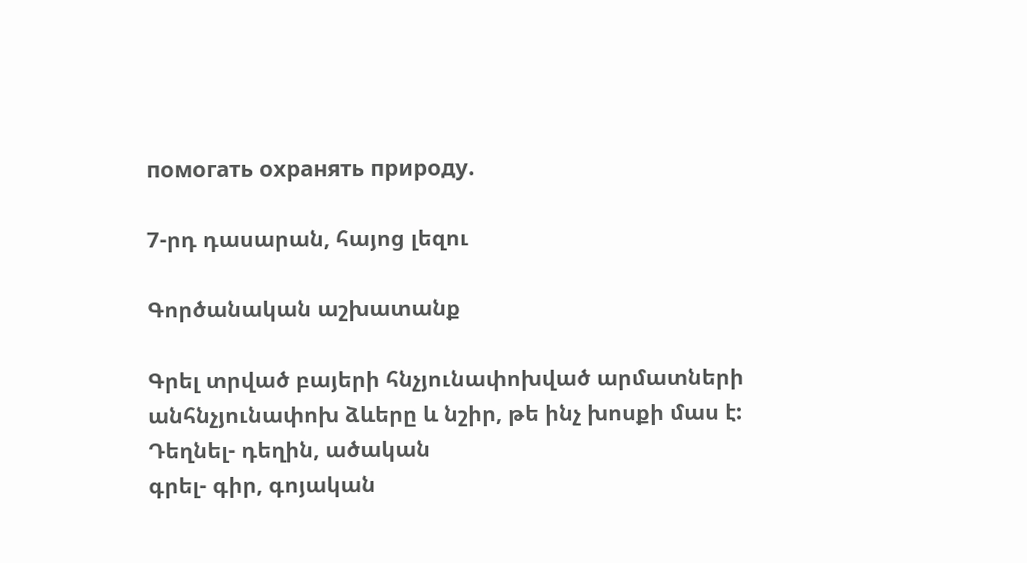помогать охранять природу.

7-րդ դասարան, հայոց լեզու

Գործանական աշխատանք

Գրել տրված բայերի հնչյունափոխված արմատների անհնչյունափոխ ձևերը և նշիր, թե ինչ խոսքի մաս է:
Դեղնել- դեղին, ածական
գրել- գիր, գոյական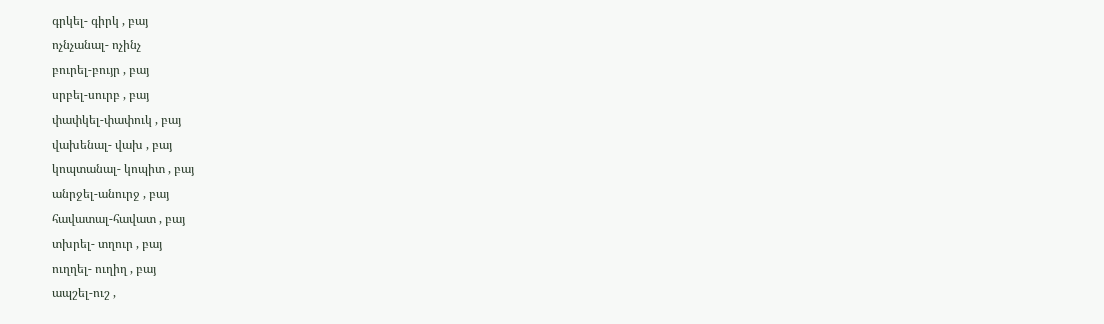գրկել- գիրկ , բայ
ոչնչանալ- ոչինչ
բուրել-բույր , բայ
սրբել-սուրբ , բայ
փափկել-փափուկ , բայ
վախենալ- վախ , բայ
կոպտանալ- կոպիտ , բայ
անրջել-անուրջ , բայ
հավատալ-հավատ , բայ
տխրել- տղուր , բայ
ուղղել- ուղիղ , բայ
ապշել-ուշ ,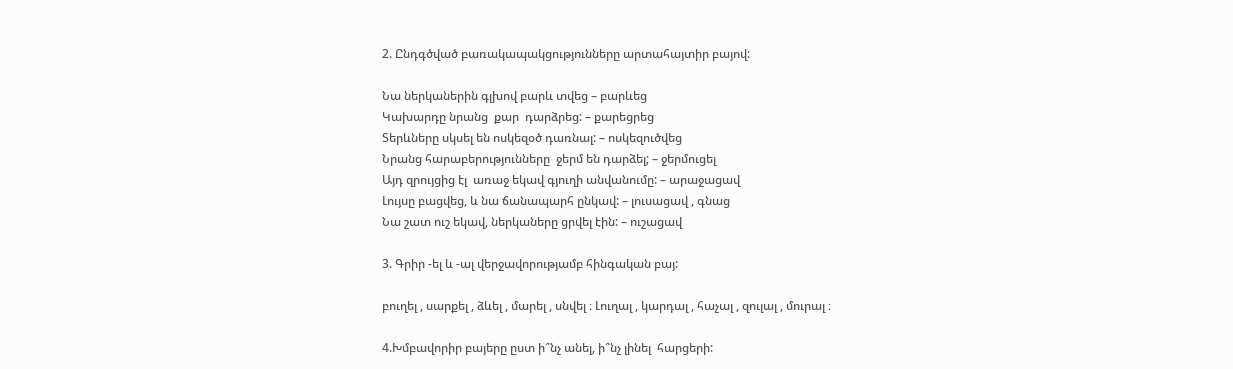2. Ընդգծված բառակապակցությունները արտահայտիր բայով:

Նա ներկաներին գլխով բարև տվեց – բարևեց
Կախարդը նրանց  քար  դարձրեց: – քարեցրեց
Տերևները սկսել են ոսկեզօծ դառնալ: – ոսկեզուծվեց
Նրանց հարաբերությունները  ջերմ են դարձել; – ջերմուցել
Այդ զրույցից էլ  առաջ եկավ գյուղի անվանումը: – արաջացավ
Լույսը բացվեց, և նա ճանապարհ ընկավ: – լուսացավ , գնաց
Նա շատ ուշ եկավ, ներկաները ցրվել էին: – ուշացավ

3. Գրիր -ել և -ալ վերջավորությամբ հինգական բայ:

բուղել , սարքել , ձևել , մարել , սնվել ։ Լուղալ , կարդալ , հաչալ , զուլալ , մուրալ ։

4.Խմբավորիր բայերը ըստ ի՞նչ անել, ի՞նչ լինել  հարցերի: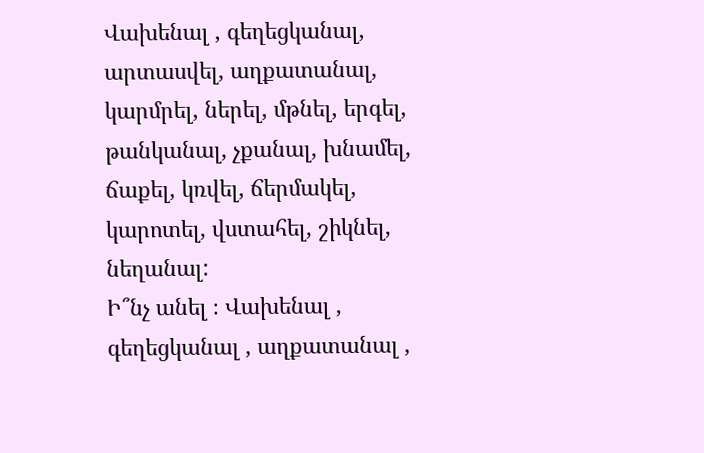Վախենալ , գեղեցկանալ, արտասվել, աղքատանալ, կարմրել, ներել, մթնել, երգել, թանկանալ, չքանալ, խնամել, ճաքել, կռվել, ճերմակել, կարոտել, վստահել, շիկնել, նեղանալ:
Ի՞նչ անել ։ Վախենալ , գեղեցկանալ , աղքատանալ ,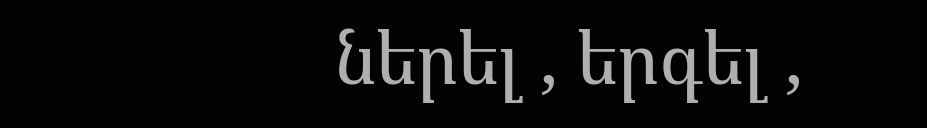ներել , երգել ,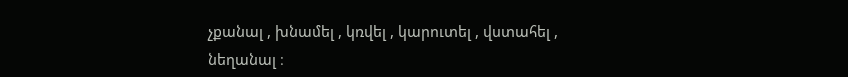չքանալ , խնամել , կռվել , կարուտել , վստահել , նեղանալ ։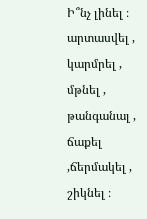Ի՞նչ լինել ։ արտասվել , կարմրել , մթնել , թանգանալ , ճաքել ,ճերմակել , շիկնել ։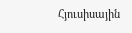Հյուսիսային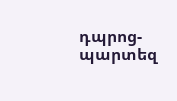դպրոց-պարտեզ